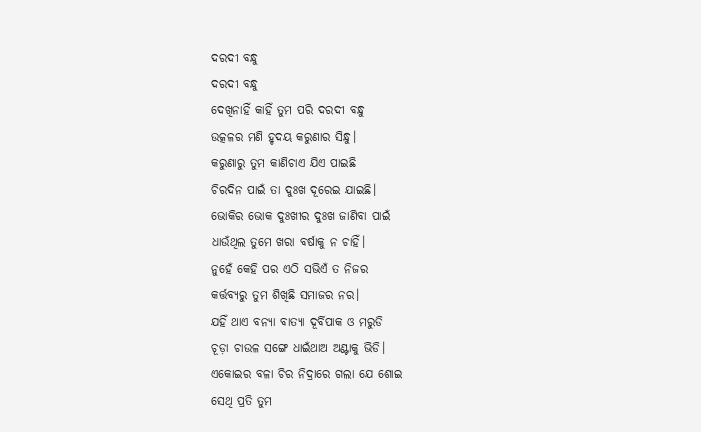ଦରଦୀ ବନ୍ଧୁ
ଦରଦୀ ବନ୍ଧୁ
ଦେଖିନାହିଁ କାହିଁ ତୁମ ପରି ଦରଦୀ ବନ୍ଧୁ
ଉତ୍କଳର ମଣି ହୃଦୟ କରୁଣାର ସିନ୍ଧୁ।
କରୁଣାରୁ ତୁମ କାଣିଚାଏ ଯିଏ ପାଇଛି
ଚିରଦିନ ପାଇଁ ତା ଦୁଃଖ ଦୂରେଇ ଯାଇଛି।
ଭୋକିର ଭୋକ ଦୁଃଖୀର ଦୁଃଖ ଜାଣିବା ପାଇଁ
ଧାଉଁଥିଲ ତୁମେ ଖରା ବର୍ଷାକୁ ନ ଚାହିଁ।
ନୁହେଁ କେହି ପର ଏଠି ସଭିଏଁ ତ ନିଜର
କର୍ତ୍ତବ୍ୟରୁ ତୁମ ଶିଖିଛି ସମାଜର ନର।
ଯହିଁ ଥାଏ ବନ୍ୟା ବାତ୍ୟା ଦୂର୍ବିପାକ ଓ ମରୁଡି
ଚୂଡ଼ା ଚାଉଳ ସଙ୍ଗେ ଧାଇଁଥାଅ ଅଣ୍ଟାକୁ ଭିଡି।
ଏକୋଇର ବଳା ଚିର ନିଦ୍ରାରେ ଗଲା ଯେ ଶୋଇ
ସେଥି ପ୍ରତି ତୁମ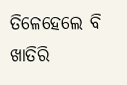ତିଳେହେଲେ ବି ଖାତିରି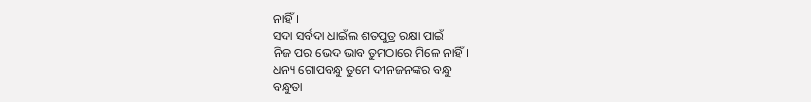ନାହିଁ।
ସଦା ସର୍ବଦା ଧାଇଁଲ ଶତପୁତ୍ର ରକ୍ଷା ପାଇଁ
ନିଜ ପର ଭେଦ ଭାବ ତୁମଠାରେ ମିଳେ ନାହିଁ।
ଧନ୍ୟ ଗୋପବନ୍ଧୁ ତୁମେ ଦୀନଜନଙ୍କର ବନ୍ଧୁ
ବନ୍ଧୁତା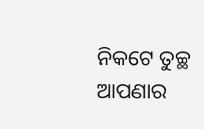ନିକଟେ ତୁଚ୍ଛ ଆପଣାର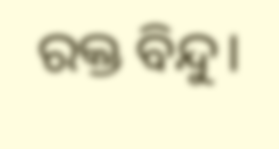ରକ୍ତ ବିନ୍ଦୁ।